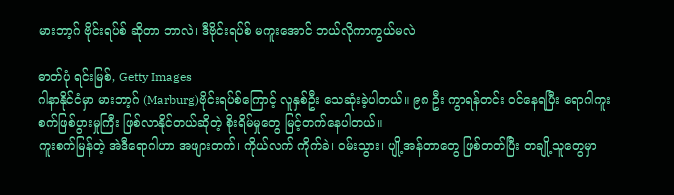မားဘာ့ဂ် ဗိုင်းရပ်စ် ဆိုတာ ဘာလဲ၊ ဒီဗိုင်းရပ်စ် မကူးအောင် ဘယ်လိုကာကွယ်မလဲ

ဓာတ်ပုံ ရင်းမြစ်, Getty Images
ဂါနာနိုင်ငံမှာ မားဘာ့ဂ် (Marburg)ဗိုင်းရပ်စ်ကြောင့် လူနှစ်ဦး သေဆုံးခဲ့ပါတယ်။ ၉၈ ဦး ကွာရန်တင်း ဝင်နေရပြီး ရောဂါကူးစက်ဖြစ်ပွားမှုကြီး ဖြစ်လာနိုင်တယ်ဆိုတဲ့ စိုးရိမ်မှုတွေ မြင့်တက်နေပါတယ်။
ကူးစက်မြန်တဲ့ အဲဒီရောဂါဟာ အဖျားတက်၊ ကိုယ်လက် ကိုက်ခဲ၊ ဝမ်းသွား၊ ပျို့အန်တာတွေ ဖြစ်တတ်ပြီး တချို့သူတွေမှာ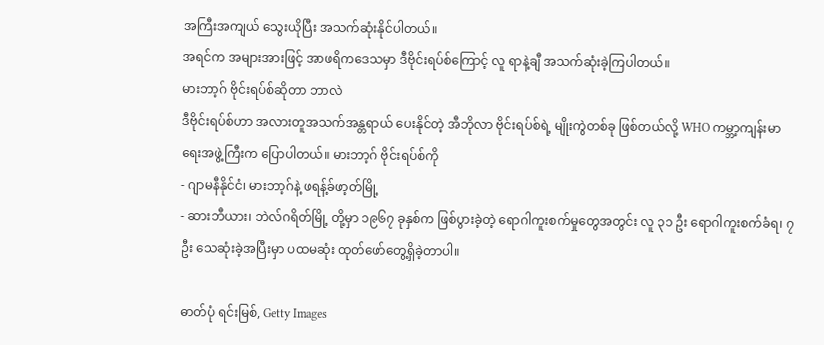အကြီးအကျယ် သွေးယိုပြီး အသက်ဆုံးနိုင်ပါတယ်။
အရင်က အများအားဖြင့် အာဖရိကဒေသမှာ ဒီဗိုင်းရပ်စ်ကြောင့် လူ ရာနဲ့ချီ အသက်ဆုံးခဲ့ကြပါတယ်။
မားဘာ့ဂ် ဗိုင်းရပ်စ်ဆိုတာ ဘာလဲ
ဒီဗိုင်းရပ်စ်ဟာ အလားတူအသက်အန္တရာယ် ပေးနိုင်တဲ့ အီဘိုလာ ဗိုင်းရပ်စ်ရဲ့ မျိုးကွဲတစ်ခု ဖြစ်တယ်လို့ WHO ကမ္ဘာ့ကျန်းမာရေးအဖွဲ့ကြီးက ပြောပါတယ်။ မားဘာ့ဂ် ဗိုင်းရပ်စ်ကို
- ဂျာမနီနိုင်ငံ၊ မားဘာ့ဂ်နဲ့ ဖရန့်ခ်ဖာ့တ်မြို့
- ဆားဘီယား၊ ဘဲလ်ဂရိတ်မြို့ တို့မှာ ၁၉၆၇ ခုနှစ်က ဖြစ်ပွားခဲ့တဲ့ ရောဂါကူးစက်မှုတွေအတွင်း လူ ၃၁ ဦး ရောဂါကူးစက်ခံရ၊ ၇ ဦး သေဆုံးခဲ့အပြီးမှာ ပထမဆုံး ထုတ်ဖော်တွေ့ရှိခဲ့တာပါ။

ဓာတ်ပုံ ရင်းမြစ်, Getty Images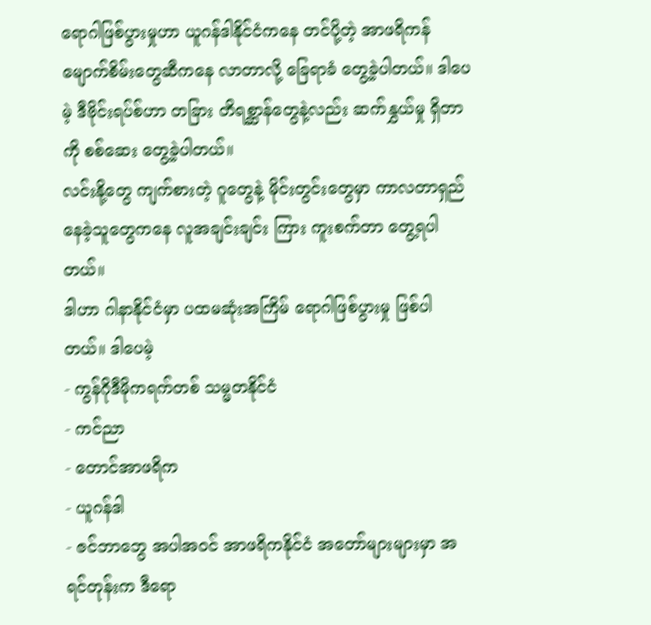ရောဂါဖြစ်ပွားမှုဟာ ယူဂန်ဒါနိုင်ငံကနေ တင်ပို့တဲ့ အာဖရိကန် မျောက်စိမ်းတွေဆီကနေ လာတာလို့ ခြေရာခံ တွေ့ခဲ့ပါတယ်။ ဒါပေမဲ့ ဒီဗိုင်းရပ်စ်ဟာ တခြား တိရစ္ဆာန်တွေနဲ့လည်း ဆက်နွှယ်မှု ရှိတာကို စစ်ဆေး တွေ့ခဲ့ပါတယ်။
လင်းနို့တွေ ကျက်စားတဲ့ ဂူတွေနဲ့ မိုင်းတွင်းတွေမှာ ကာလတာရှည် နေခဲ့သူတွေကနေ လူအချင်းချင်း ကြား ကူးစက်တာ တွေ့ရပါတယ်။
ဒါဟာ ဂါနာနိုင်ငံမှာ ပထမဆုံးအကြိမ် ရောဂါဖြစ်ပွားမှု ဖြစ်ပါတယ်။ ဒါပေမဲ့
- ကွန်ဂိုဒီမိုကရက်တစ် သမ္မတနိုင်ငံ
- ကင်ညာ
- တောင်အာဖရိက
- ယူဂန်ဒါ
- ဇင်ဘာဘွေ အပါအဝင် အာဖရိကနိုင်ငံ အတော်များများမှာ အရင်တုန်းက ဒီရော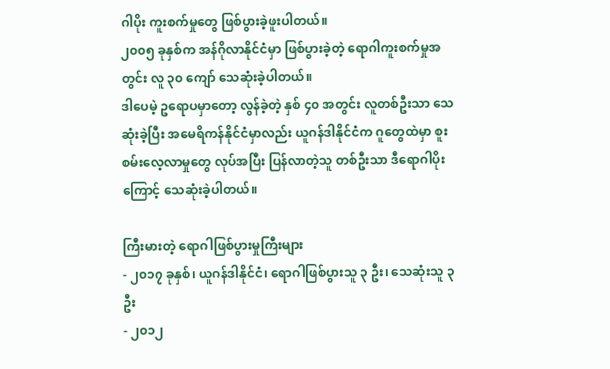ဂါပိုး ကူးစက်မှုတွေ ဖြစ်ပွားခဲ့ဖူးပါတယ်။
၂၀၀၅ ခုနှစ်က အန်ဂိုလာနိုင်ငံမှာ ဖြစ်ပွားခဲ့တဲ့ ရောဂါကူးစက်မှုအတွင်း လူ ၃၀ ကျော် သေဆုံးခဲ့ပါတယ်။
ဒါပေမဲ့ ဥရောပမှာတော့ လွန်ခဲ့တဲ့ နှစ် ၄၀ အတွင်း လူတစ်ဦးသာ သေဆုံးခဲ့ပြီး အမေရိကန်နိုင်ငံမှာလည်း ယူဂန်ဒါနိုင်ငံက ဂူတွေထဲမှာ စူးစမ်းလေ့လာမှုတွေ လုပ်အပြီး ပြန်လာတဲ့သူ တစ်ဦးသာ ဒီရောဂါပိုးကြောင့် သေဆုံးခဲ့ပါတယ်။

ကြီးမားတဲ့ ရောဂါဖြစ်ပွားမှုကြီးများ
- ၂၀၁၇ ခုနှစ်၊ ယူဂန်ဒါနိုင်ငံ၊ ရောဂါဖြစ်ပွားသူ ၃ ဦး၊ သေဆုံးသူ ၃ ဦး
- ၂၀၁၂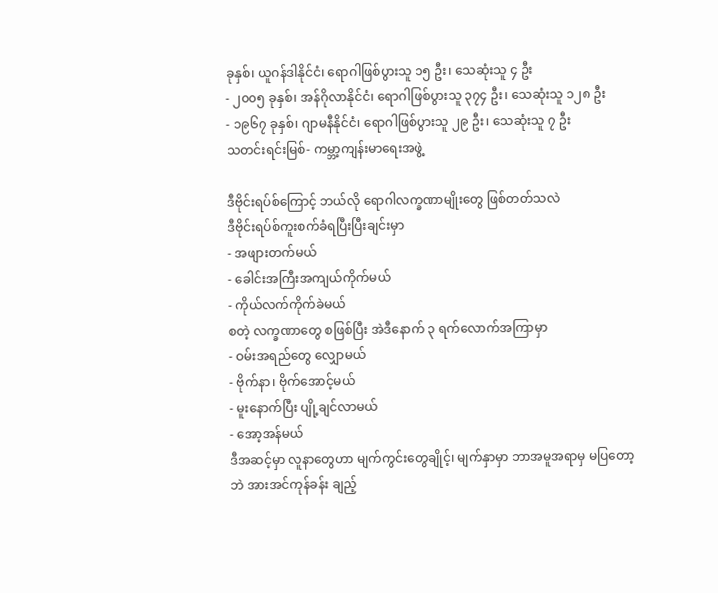ခုနှစ်၊ ယူဂန်ဒါနိုင်ငံ၊ ရောဂါဖြစ်ပွားသူ ၁၅ ဦး၊ သေဆုံးသူ ၄ ဦး
- ၂၀၀၅ ခုနှစ်၊ အန်ဂိုလာနိုင်ငံ၊ ရောဂါဖြစ်ပွားသူ ၃၇၄ ဦး၊ သေဆုံးသူ ၁၂၈ ဦး
- ၁၉၆၇ ခုနှစ်၊ ဂျာမနီနိုင်ငံ၊ ရောဂါဖြစ်ပွားသူ ၂၉ ဦး၊ သေဆုံးသူ ၇ ဦး
သတင်းရင်းမြစ်- ကမ္ဘာ့ကျန်းမာရေးအဖွဲ့

ဒီဗိုင်းရပ်စ်ကြောင့် ဘယ်လို ရောဂါလက္ခဏာမျိုးတွေ ဖြစ်တတ်သလဲ
ဒီဗိုင်းရပ်စ်ကူးစက်ခံရပြီးပြီးချင်းမှာ
- အဖျားတက်မယ်
- ခေါင်းအကြီးအကျယ်ကိုက်မယ်
- ကိုယ်လက်ကိုက်ခဲမယ်
စတဲ့ လက္ခဏာတွေ စဖြစ်ပြီး အဲဒီနောက် ၃ ရက်လောက်အကြာမှာ
- ဝမ်းအရည်တွေ လျှောမယ်
- ဗိုက်နာ၊ ဗိုက်အောင့်မယ်
- မူးနောက်ပြီး ပျို့ချင်လာမယ်
- အော့အန်မယ်
ဒီအဆင့်မှာ လူနာတွေဟာ မျက်ကွင်းတွေချိုင့်၊ မျက်နှာမှာ ဘာအမူအရာမှ မပြတော့ဘဲ အားအင်ကုန်ခန်း ချည့်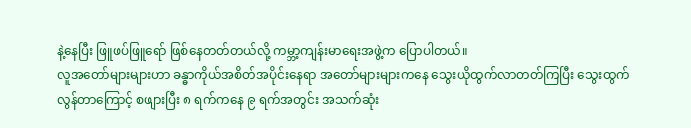နဲ့နေပြီး ဖြူဖပ်ဖြူရော် ဖြစ်နေတတ်တယ်လို့ ကမ္ဘာ့ကျန်းမာရေးအဖွဲ့က ပြောပါတယ်။
လူအတော်များများဟာ ခန္ဓာကိုယ်အစိတ်အပိုင်းနေရာ အတော်များများကနေ သွေးယိုထွက်လာတတ်ကြပြီး သွေးထွက်လွန်တာကြောင့် စဖျားပြီး ၈ ရက်ကနေ ၉ ရက်အတွင်း အသက်ဆုံး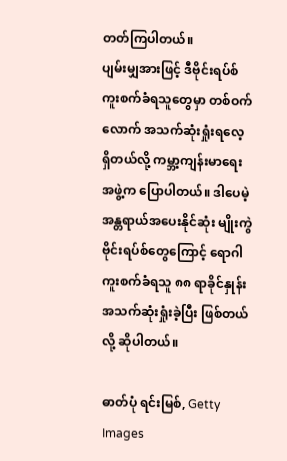တတ်ကြပါတယ်။
ပျမ်းမျှအားဖြင့် ဒီဗိုင်းရပ်စ် ကူးစက်ခံရသူတွေမှာ တစ်ဝက်လောက် အသက်ဆုံးရှုံးရလေ့ ရှိတယ်လို့ ကမ္ဘာ့ကျန်းမာရေးအဖွဲ့က ပြောပါတယ်။ ဒါပေမဲ့ အန္တရာယ်အပေးနိုင်ဆုံး မျိုးကွဲဗိုင်းရပ်စ်တွေကြောင့် ရောဂါကူးစက်ခံရသူ ၈၈ ရာခိုင်နှုန်း အသက်ဆုံးရှုံးခဲ့ပြီး ဖြစ်တယ်လို့ ဆိုပါတယ်။

ဓာတ်ပုံ ရင်းမြစ်, Getty Images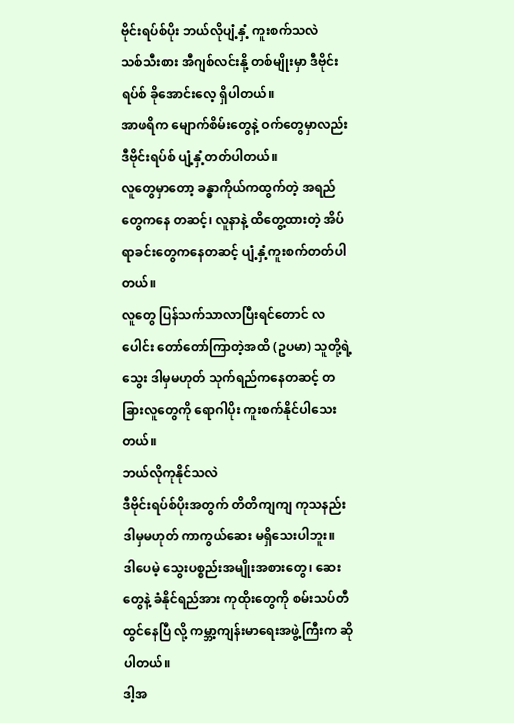ဗိုင်းရပ်စ်ပိုး ဘယ်လိုပျံ့နှံ့ ကူးစက်သလဲ
သစ်သီးစား အီဂျစ်လင်းနို့ တစ်မျိုးမှာ ဒီဗိုင်းရပ်စ် ခိုအောင်းလေ့ ရှိပါတယ်။
အာဖရိက မျောက်စိမ်းတွေနဲ့ ဝက်တွေမှာလည်း ဒီဗိုင်းရပ်စ် ပျံ့နှံ့တတ်ပါတယ်။
လူတွေမှာတော့ ခန္ဓာကိုယ်ကထွက်တဲ့ အရည်တွေကနေ တဆင့်၊ လူနာနဲ့ ထိတွေ့ထားတဲ့ အိပ်ရာခင်းတွေကနေတဆင့် ပျံ့နှံ့ကူးစက်တတ်ပါတယ်။
လူတွေ ပြန်သက်သာလာပြီးရင်တောင် လပေါင်း တော်တော်ကြာတဲ့အထိ (ဥပမာ) သူတို့ရဲ့ သွေး ဒါမှမဟုတ် သုက်ရည်ကနေတဆင့် တခြားလူတွေကို ရောဂါပိုး ကူးစက်နိုင်ပါသေးတယ်။
ဘယ်လိုကုနိုင်သလဲ
ဒီဗိုင်းရပ်စ်ပိုးအတွက် တိတိကျကျ ကုသနည်း ဒါမှမဟုတ် ကာကွယ်ဆေး မရှိသေးပါဘူး။
ဒါပေမဲ့ သွေးပစ္စည်းအမျိုးအစားတွေ၊ ဆေးတွေနဲ့ ခံနိုင်ရည်အား ကုထိုးတွေကို စမ်းသပ်တီထွင်နေပြီ လို့ ကမ္ဘာ့ကျန်းမာရေးအဖွဲ့ကြီးက ဆိုပါတယ်။
ဒါ့အ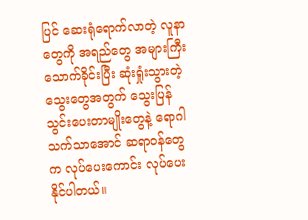ပြင် ဆေးရုံရောက်လာတဲ့ လူနာတွေကို အရည်တွေ အများကြီး သောက်ခိုင်းပြီး ဆုံးရှုံးသွားတဲ့ သွေးတွေအတွက် သွေးပြန်သွင်းပေးတာမျိုးတွေနဲ့ ရောဂါ သက်သာအောင် ဆရာဝန်တွေက လုပ်ပေးကောင်း လုပ်ပေးနိုင်ပါတယ်။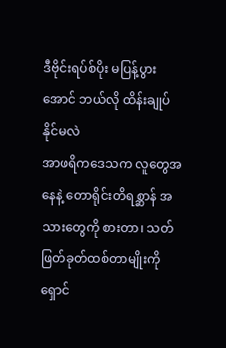ဒီဗိုင်းရပ်စ်ပိုး မပြန့်ပွားအောင် ဘယ်လို ထိန်းချုပ်နိုင်မလဲ
အာဖရိကဒေသက လူတွေအနေနဲ့ တောရိုင်းတိရစ္ဆာန် အသားတွေကို စားတာ၊ သတ်ဖြတ်ခုတ်ထစ်တာမျိုးကို ရှောင်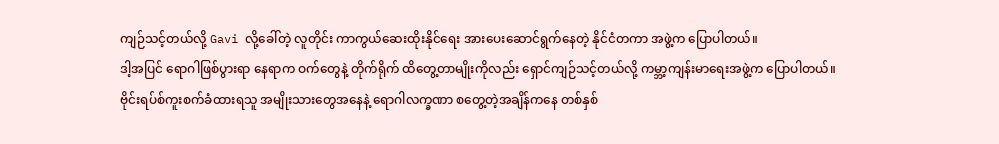ကျဉ်သင့်တယ်လို့ Gavi လို့ခေါ်တဲ့ လူတိုင်း ကာကွယ်ဆေးထိုးနိုင်ရေး အားပေးဆောင်ရွက်နေတဲ့ နိုင်ငံတကာ အဖွဲ့က ပြောပါတယ်။
ဒါ့အပြင် ရောဂါဖြစ်ပွားရာ နေရာက ဝက်တွေနဲ့ တိုက်ရိုက် ထိတွေ့တာမျိုးကိုလည်း ရှောင်ကျဉ်သင့်တယ်လို့ ကမ္ဘာ့ကျန်းမာရေးအဖွဲ့က ပြောပါတယ်။
ဗိုင်းရပ်စ်ကူးစက်ခံထားရသူ အမျိုးသားတွေအနေနဲ့ ရောဂါလက္ခဏာ စတွေ့တဲ့အချိန်ကနေ တစ်နှစ်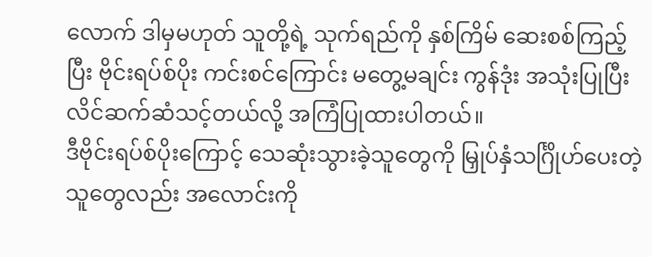လောက် ဒါမှမဟုတ် သူတို့ရဲ့ သုက်ရည်ကို နှစ်ကြိမ် ဆေးစစ်ကြည့်ပြီး ဗိုင်းရပ်စ်ပိုး ကင်းစင်ကြောင်း မတွေ့မချင်း ကွန်ဒုံး အသုံးပြုပြီး လိင်ဆက်ဆံသင့်တယ်လို့ အကြံပြုထားပါတယ်။
ဒီဗိုင်းရပ်စ်ပိုးကြောင့် သေဆုံးသွားခဲ့သူတွေကို မြှုပ်နှံသင်္ဂြိုဟ်ပေးတဲ့သူတွေလည်း အလောင်းကို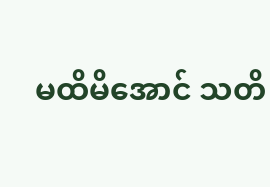မထိမိအောင် သတိ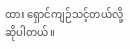ထား ရှောင်ကျဉ်သင့်တယ်လို့ ဆိုပါတယ်။